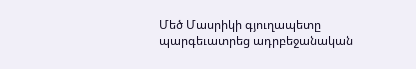Մեծ Մասրիկի գյուղապետը պարգեւատրեց ադրբեջանական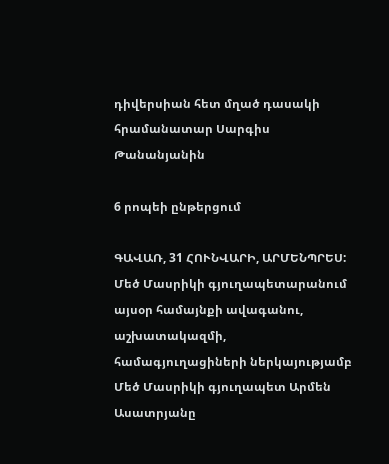դիվերսիան հետ մղած դասակի հրամանատար Սարգիս Թանանյանին

6 րոպեի ընթերցում

ԳԱՎԱՌ, 31 ՀՈՒՆՎԱՐԻ, ԱՐՄԵՆՊՐԵՍ: Մեծ Մասրիկի գյուղապետարանում այսօր համայնքի ավագանու, աշխատակազմի, համագյուղացիների ներկայությամբ Մեծ Մասրիկի գյուղապետ Արմեն Ասատրյանը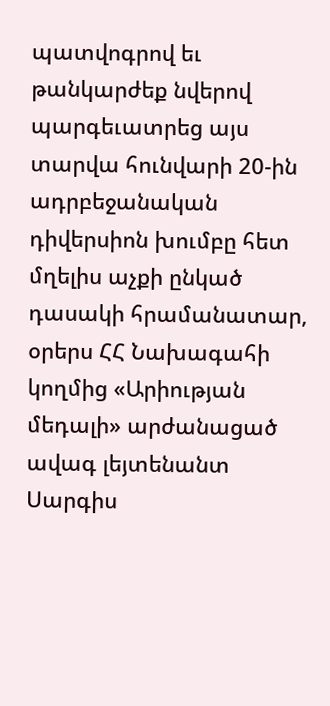պատվոգրով եւ թանկարժեք նվերով պարգեւատրեց այս տարվա հունվարի 20-ին ադրբեջանական դիվերսիոն խումբը հետ մղելիս աչքի ընկած դասակի հրամանատար, օրերս ՀՀ Նախագահի կողմից «Արիության մեդալի» արժանացած ավագ լեյտենանտ Սարգիս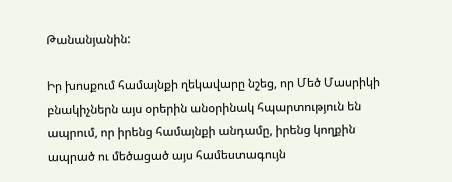Թանանյանին:

Իր խոսքում համայնքի ղեկավարը նշեց, որ Մեծ Մասրիկի բնակիչներն այս օրերին անօրինակ հպարտություն են ապրում, որ իրենց համայնքի անդամը, իրենց կողքին ապրած ու մեծացած այս համեստագույն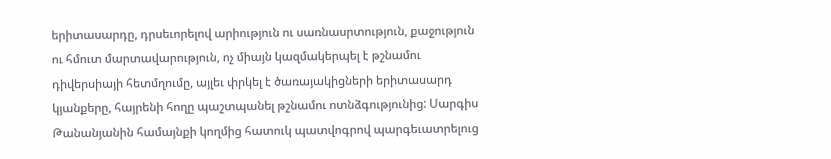երիտասարդը, դրսեւորելով արիություն ու սառնասրտություն, քաջություն ու հմուտ մարտավարություն, ոչ միայն կազմակերպել է թշնամու դիվերսիայի հետմղումը, այլեւ փրկել է ծառայակիցների երիտասարդ կյանքերը, հայրենի հողը պաշտպանել թշնամու ոտնձգությունից: Սարգիս Թանանյանին համայնքի կողմից հատուկ պատվոգրով պարգեւատրելուց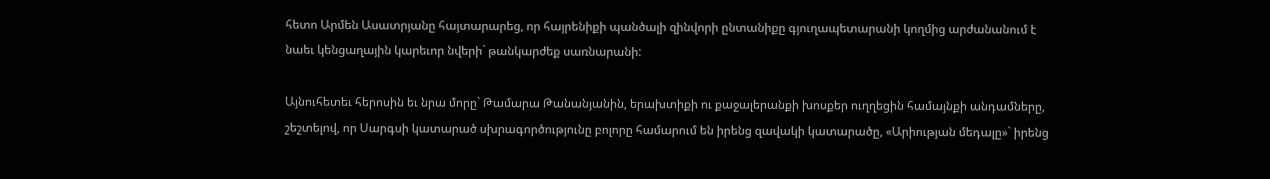հետո Արմեն Ասատրյանը հայտարարեց, որ հայրենիքի պանծալի զինվորի ընտանիքը գյուղապետարանի կողմից արժանանում է նաեւ կենցաղային կարեւոր նվերի` թանկարժեք սառնարանի:

Այնուհետեւ հերոսին եւ նրա մորը` Թամարա Թանանյանին, երախտիքի ու քաջալերանքի խոսքեր ուղղեցին համայնքի անդամները, շեշտելով, որ Սարգսի կատարած սխրագործությունը բոլորը համարում են իրենց զավակի կատարածը, «Արիության մեդալը»` իրենց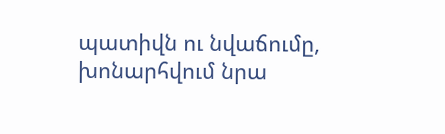պատիվն ու նվաճումը, խոնարհվում նրա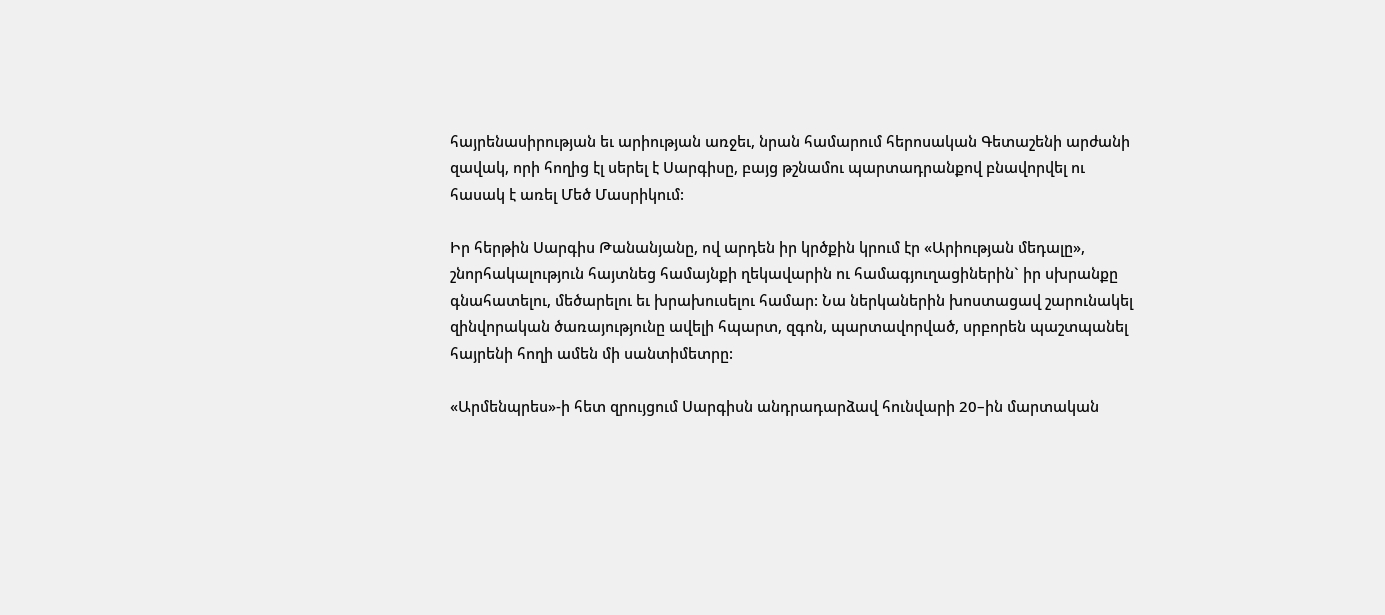հայրենասիրության եւ արիության առջեւ, նրան համարում հերոսական Գետաշենի արժանի զավակ, որի հողից էլ սերել է Սարգիսը, բայց թշնամու պարտադրանքով բնավորվել ու հասակ է առել Մեծ Մասրիկում:

Իր հերթին Սարգիս Թանանյանը, ով արդեն իր կրծքին կրում էր «Արիության մեդալը», շնորհակալություն հայտնեց համայնքի ղեկավարին ու համագյուղացիներին` իր սխրանքը գնահատելու, մեծարելու եւ խրախուսելու համար: Նա ներկաներին խոստացավ շարունակել զինվորական ծառայությունը ավելի հպարտ, զգոն, պարտավորված, սրբորեն պաշտպանել հայրենի հողի ամեն մի սանտիմետրը:

«Արմենպրես»-ի հետ զրույցում Սարգիսն անդրադարձավ հունվարի 20–ին մարտական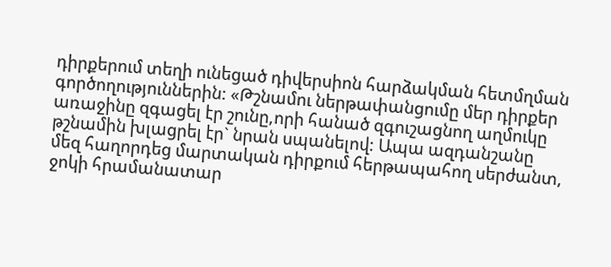դիրքերում տեղի ունեցած դիվերսիոն հարձակման հետմղման գործողություններին: «Թշնամու ներթափանցումը մեր դիրքեր առաջինը զգացել էր շունը,որի հանած զգուշացնող աղմուկը թշնամին խլացրել էր` նրան սպանելով: Ապա ազդանշանը մեզ հաղորդեց մարտական դիրքում հերթապահող սերժանտ, ջոկի հրամանատար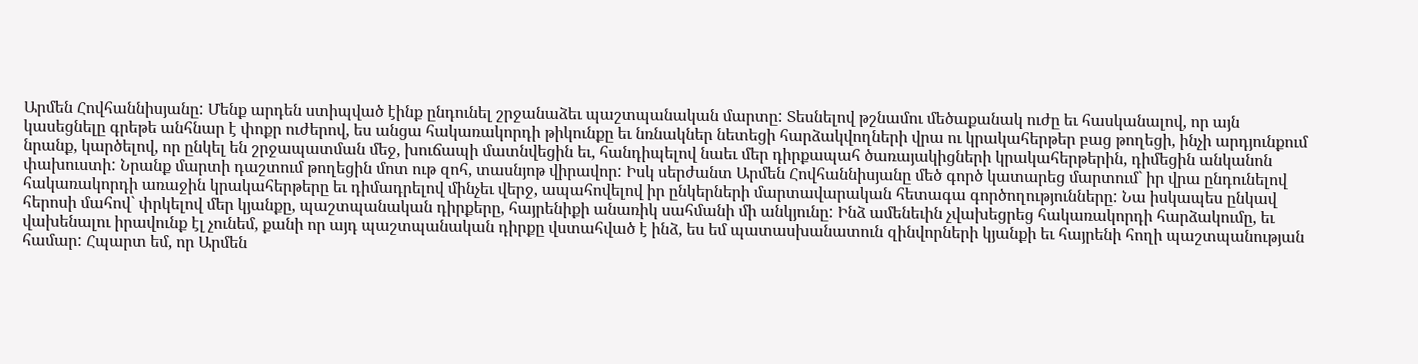Արմեն Հովհաննիսյանը: Մենք արդեն ստիպված էինք ընդունել շրջանաձեւ պաշտպանական մարտը: Տեսնելով թշնամու մեծաքանակ ուժը եւ հասկանալով, որ այն կասեցնելը գրեթե անհնար է փոքր ուժերով, ես անցա հակառակորդի թիկունքը եւ նռնակներ նետեցի հարձակվողների վրա ու կրակահերթեր բաց թողեցի, ինչի արդյունքում նրանք, կարծելով, որ ընկել են շրջապատման մեջ, խուճապի մատնվեցին եւ, հանդիպելով նաեւ մեր դիրքապահ ծառայակիցների կրակահերթերին, դիմեցին անկանոն փախուստի: Նրանք մարտի դաշտում թողեցին մոտ ութ զոհ, տասնյոթ վիրավոր: Իսկ սերժանտ Արմեն Հովհաննիսյանը մեծ գործ կատարեց մարտում` իր վրա ընդունելով հակառակորդի առաջին կրակահերթերը եւ դիմադրելով մինչեւ վերջ, ապահովելով իր ընկերների մարտավարական հետագա գործողությունները: Նա իսկապես ընկավ հերոսի մահով` փրկելով մեր կյանքը, պաշտպանական դիրքերը, հայրենիքի անառիկ սահմանի մի անկյունը: Ինձ ամենեւին չվախեցրեց հակառակորդի հարձակումը, եւ վախենալու իրավունք էլ չունեմ, քանի որ այդ պաշտպանական դիրքը վստահված է ինձ, ես եմ պատասխանատուն զինվորների կյանքի եւ հայրենի հողի պաշտպանության համար: Հպարտ եմ, որ Արմեն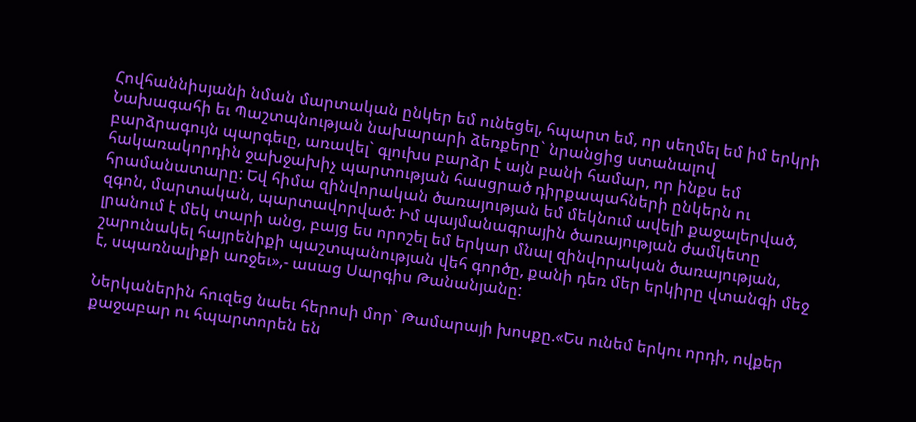Հովհաննիսյանի նման մարտական ընկեր եմ ունեցել, հպարտ եմ, որ սեղմել եմ իմ երկրի Նախագահի եւ Պաշտպնության նախարարի ձեռքերը` նրանցից ստանալով բարձրագույն պարգեւը, առավել` գլուխս բարձր է այն բանի համար, որ ինքս եմ հակառակորդին ջախջախիչ պարտության հասցրած դիրքապահների ընկերն ու հրամանատարը: Եվ հիմա զինվորական ծառայության եմ մեկնում ավելի քաջալերված, զգոն, մարտական, պարտավորված: Իմ պայմանագրային ծառայության ժամկետը լրանում է մեկ տարի անց, բայց ես որոշել եմ երկար մնալ զինվորական ծառայության, շարունակել հայրենիքի պաշտպանության վեհ գործը, քանի դեռ մեր երկիրը վտանգի մեջ է, սպառնալիքի առջեւ»,- ասաց Սարգիս Թանանյանը:

Ներկաներին հուզեց նաեւ հերոսի մոր` Թամարայի խոսքը.«Ես ունեմ երկու որդի, ովքեր քաջաբար ու հպարտորեն են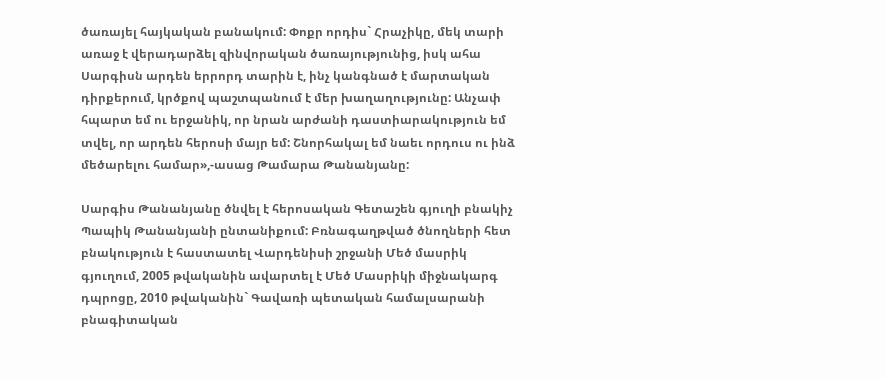ծառայել հայկական բանակում: Փոքր որդիս` Հրաչիկը, մեկ տարի առաջ է վերադարձել զինվորական ծառայությունից, իսկ ահա Սարգիսն արդեն երրորդ տարին է, ինչ կանգնած է մարտական դիրքերում, կրծքով պաշտպանում է մեր խաղաղությունը: Անչափ հպարտ եմ ու երջանիկ, որ նրան արժանի դաստիարակություն եմ տվել, որ արդեն հերոսի մայր եմ: Շնորհակալ եմ նաեւ որդուս ու ինձ մեծարելու համար»,-ասաց Թամարա Թանանյանը:

Սարգիս Թանանյանը ծնվել է հերոսական Գետաշեն գյուղի բնակիչ Պապիկ Թանանյանի ընտանիքում: Բռնագաղթված ծնողների հետ բնակություն է հաստատել Վարդենիսի շրջանի Մեծ մասրիկ գյուղում, 2005 թվականին ավարտել է Մեծ Մասրիկի միջնակարգ դպրոցը, 2010 թվականին` Գավառի պետական համալսարանի բնագիտական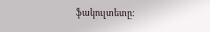ֆակուլտետը: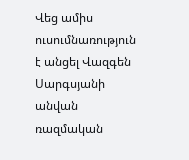Վեց ամիս ուսումնառություն է անցել Վազգեն Սարգսյանի անվան ռազմական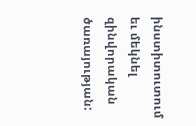ինստիտուտում եւ մեկնել զինվորական ծառայության: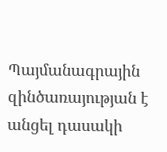Պայմանագրային զինծառայության է անցել դասակի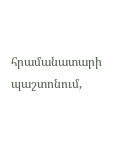հրամանատարի պաշտոնում,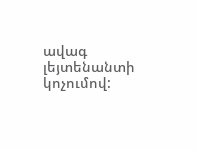ավագ լեյտենանտի կոչումով: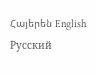Հայերեն English Русский